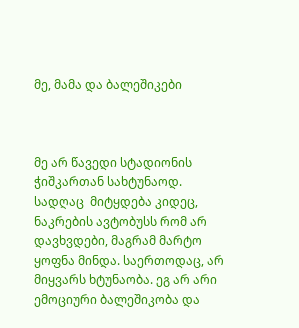მე, მამა და ბალეშიკები



მე არ წავედი სტადიონის ჭიშკართან სახტუნაოდ.  სადღაც  მიტყდება კიდეც, ნაკრების ავტობუსს რომ არ დავხვდები, მაგრამ მარტო ყოფნა მინდა. საერთოდაც, არ მიყვარს ხტუნაობა. ეგ არ არი ემოციური ბალეშიკობა და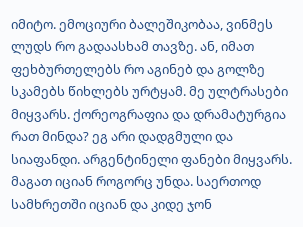იმიტო. ემოციური ბალეშიკობაა, ვინმეს ლუდს რო გადაასხამ თავზე. ან, იმათ ფეხბურთელებს რო აგინებ და გოლზე სკამებს წიხლებს ურტყამ. მე ულტრასები მიყვარს. ქორეოგრაფია და დრამატურგია რათ მინდა? ეგ არი დადგმული და სიაფანდი. არგენტინელი ფანები მიყვარს. მაგათ იციან როგორც უნდა. საერთოდ სამხრეთში იციან და კიდე ჯონ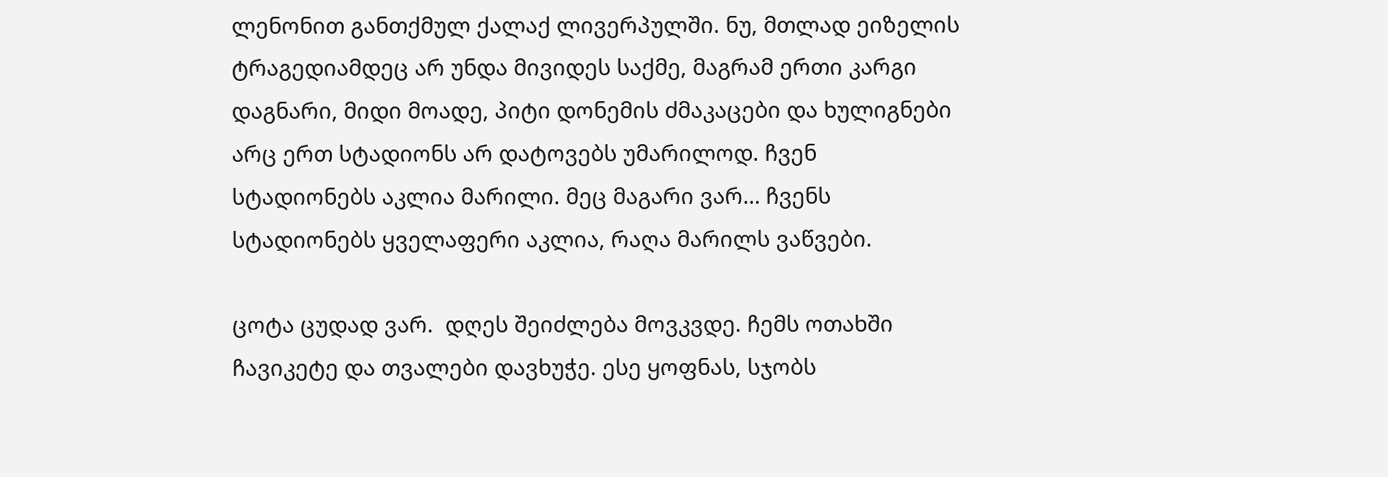ლენონით განთქმულ ქალაქ ლივერპულში. ნუ, მთლად ეიზელის ტრაგედიამდეც არ უნდა მივიდეს საქმე, მაგრამ ერთი კარგი დაგნარი, მიდი მოადე, პიტი დონემის ძმაკაცები და ხულიგნები არც ერთ სტადიონს არ დატოვებს უმარილოდ. ჩვენ სტადიონებს აკლია მარილი. მეც მაგარი ვარ… ჩვენს სტადიონებს ყველაფერი აკლია, რაღა მარილს ვაწვები.

ცოტა ცუდად ვარ.  დღეს შეიძლება მოვკვდე. ჩემს ოთახში ჩავიკეტე და თვალები დავხუჭე. ესე ყოფნას, სჯობს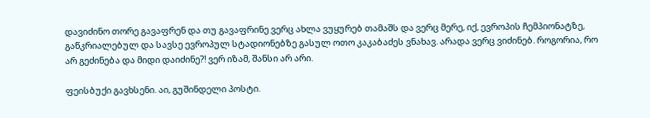დავიძინო თორე გავაფრენ და თუ გავაფრინე ვერც ახლა ვუყურებ თამაშს და ვერც მერე, იქ, ევროპის ჩემპიონატზე, გაწკრიალებულ და სავსე ევროპულ სტადიონებზე გასულ ოთო კაკაბაძეს ვნახავ. არადა ვერც ვიძინებ. როგორია, რო არ გეძინება და მიდი დაიძინე?! ვერ იზამ, შანსი არ არი.

ფეისბუქი გავხსენი. აი, გუშინდელი პოსტი.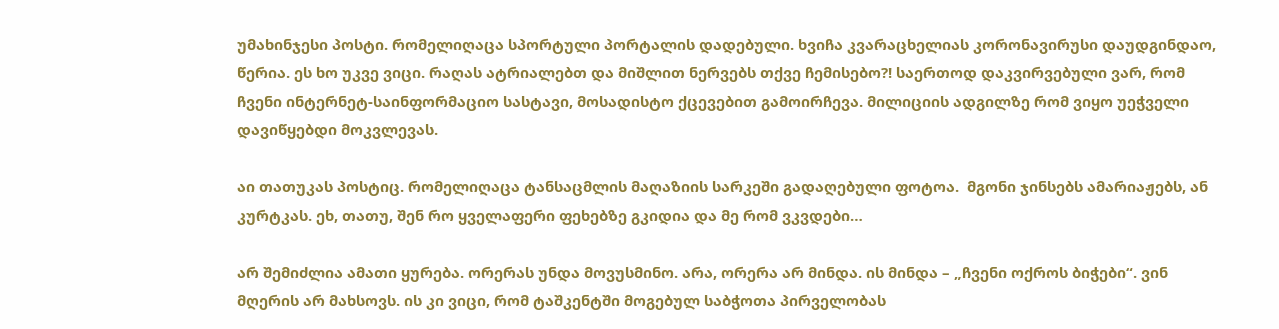უმახინჯესი პოსტი. რომელიღაცა სპორტული პორტალის დადებული. ხვიჩა კვარაცხელიას კორონავირუსი დაუდგინდაო, წერია. ეს ხო უკვე ვიცი. რაღას ატრიალებთ და მიშლით ნერვებს თქვე ჩემისებო?! საერთოდ დაკვირვებული ვარ, რომ ჩვენი ინტერნეტ-საინფორმაციო სასტავი, მოსადისტო ქცევებით გამოირჩევა. მილიციის ადგილზე რომ ვიყო უეჭველი დავიწყებდი მოკვლევას.

აი თათუკას პოსტიც. რომელიღაცა ტანსაცმლის მაღაზიის სარკეში გადაღებული ფოტოა.  მგონი ჯინსებს ამარიაჟებს, ან კურტკას. ეხ, თათუ, შენ რო ყველაფერი ფეხებზე გკიდია და მე რომ ვკვდები…

არ შემიძლია ამათი ყურება. ორერას უნდა მოვუსმინო. არა, ორერა არ მინდა. ის მინდა – „ჩვენი ოქროს ბიჭები“. ვინ მღერის არ მახსოვს. ის კი ვიცი, რომ ტაშკენტში მოგებულ საბჭოთა პირველობას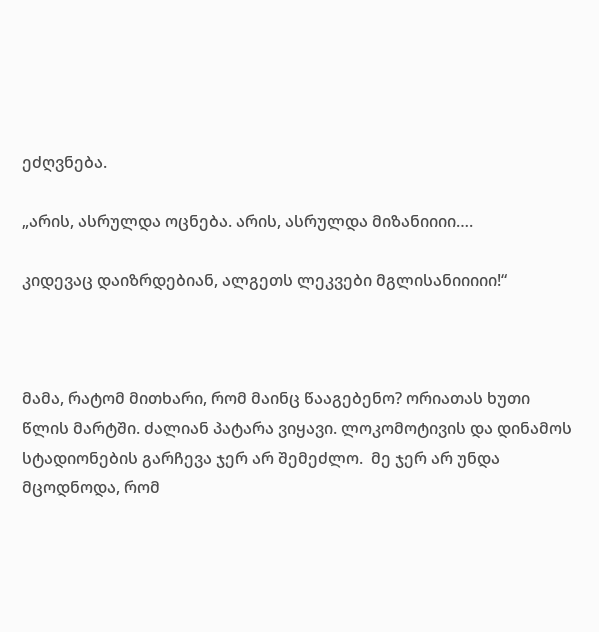ეძღვნება.

„არის, ასრულდა ოცნება. არის, ასრულდა მიზანიიიი….

კიდევაც დაიზრდებიან, ალგეთს ლეკვები მგლისანიიიიი!“



მამა, რატომ მითხარი, რომ მაინც წააგებენო? ორიათას ხუთი წლის მარტში. ძალიან პატარა ვიყავი. ლოკომოტივის და დინამოს სტადიონების გარჩევა ჯერ არ შემეძლო.  მე ჯერ არ უნდა მცოდნოდა, რომ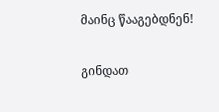მაინც წააგებდნენ!

გინდათ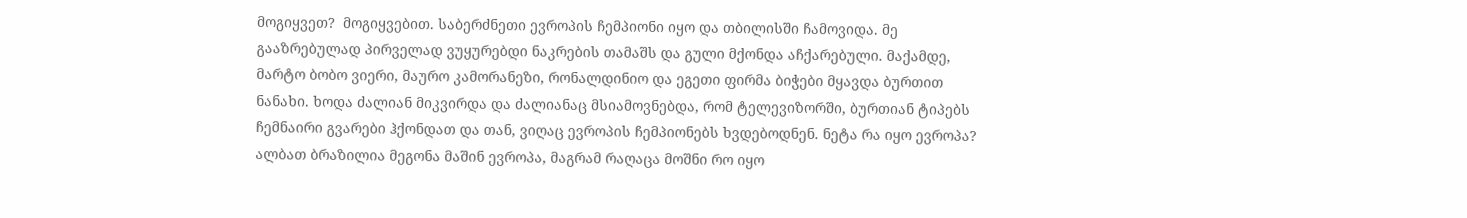მოგიყვეთ?  მოგიყვებით. საბერძნეთი ევროპის ჩემპიონი იყო და თბილისში ჩამოვიდა. მე გააზრებულად პირველად ვუყურებდი ნაკრების თამაშს და გული მქონდა აჩქარებული. მაქამდე, მარტო ბობო ვიერი, მაურო კამორანეზი, რონალდინიო და ეგეთი ფირმა ბიჭები მყავდა ბურთით ნანახი. ხოდა ძალიან მიკვირდა და ძალიანაც მსიამოვნებდა, რომ ტელევიზორში, ბურთიან ტიპებს ჩემნაირი გვარები ჰქონდათ და თან, ვიღაც ევროპის ჩემპიონებს ხვდებოდნენ. ნეტა რა იყო ევროპა? ალბათ ბრაზილია მეგონა მაშინ ევროპა, მაგრამ რაღაცა მოშნი რო იყო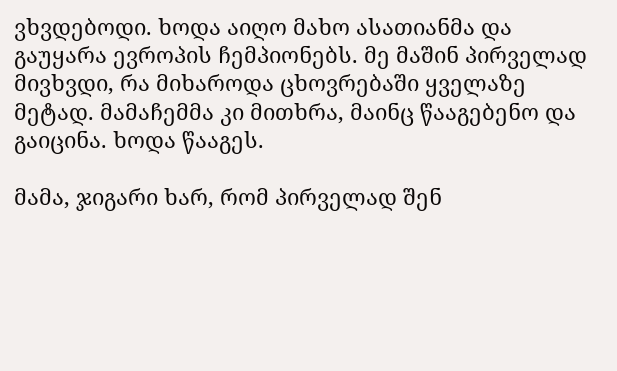ვხვდებოდი. ხოდა აიღო მახო ასათიანმა და გაუყარა ევროპის ჩემპიონებს. მე მაშინ პირველად მივხვდი, რა მიხაროდა ცხოვრებაში ყველაზე მეტად. მამაჩემმა კი მითხრა, მაინც წააგებენო და გაიცინა. ხოდა წააგეს.

მამა, ჯიგარი ხარ, რომ პირველად შენ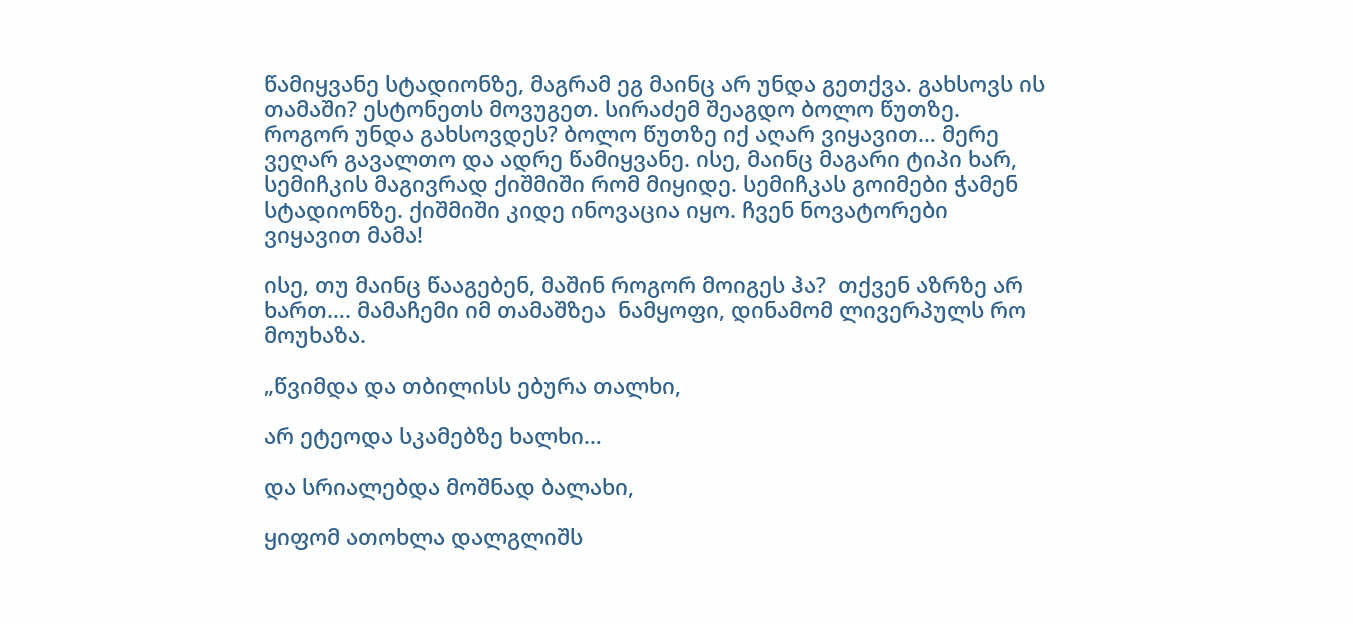წამიყვანე სტადიონზე, მაგრამ ეგ მაინც არ უნდა გეთქვა. გახსოვს ის თამაში? ესტონეთს მოვუგეთ. სირაძემ შეაგდო ბოლო წუთზე. როგორ უნდა გახსოვდეს? ბოლო წუთზე იქ აღარ ვიყავით… მერე ვეღარ გავალთო და ადრე წამიყვანე. ისე, მაინც მაგარი ტიპი ხარ, სემიჩკის მაგივრად ქიშმიში რომ მიყიდე. სემიჩკას გოიმები ჭამენ სტადიონზე. ქიშმიში კიდე ინოვაცია იყო. ჩვენ ნოვატორები ვიყავით მამა!

ისე, თუ მაინც წააგებენ, მაშინ როგორ მოიგეს ჰა?  თქვენ აზრზე არ ხართ…. მამაჩემი იმ თამაშზეა  ნამყოფი, დინამომ ლივერპულს რო მოუხაზა.

„წვიმდა და თბილისს ებურა თალხი,

არ ეტეოდა სკამებზე ხალხი…

და სრიალებდა მოშნად ბალახი,

ყიფომ ათოხლა დალგლიშს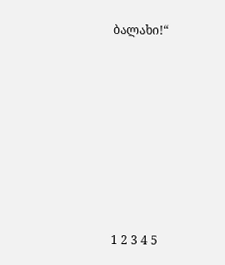ბალახი!“









1 2 3 4 5